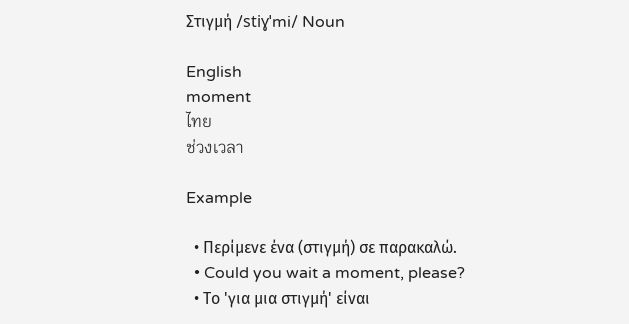Στιγμή /stiɣˈmi/ Noun

English
moment
ไทย
ช่วงเวลา

Example

  • Περίμενε ένα (στιγμή) σε παρακαλώ.
  • Could you wait a moment, please?
  • Το 'για μια στιγμή' είναι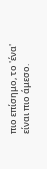πιο επίσημο, το 'ένα' είναι πιο άμεσο.